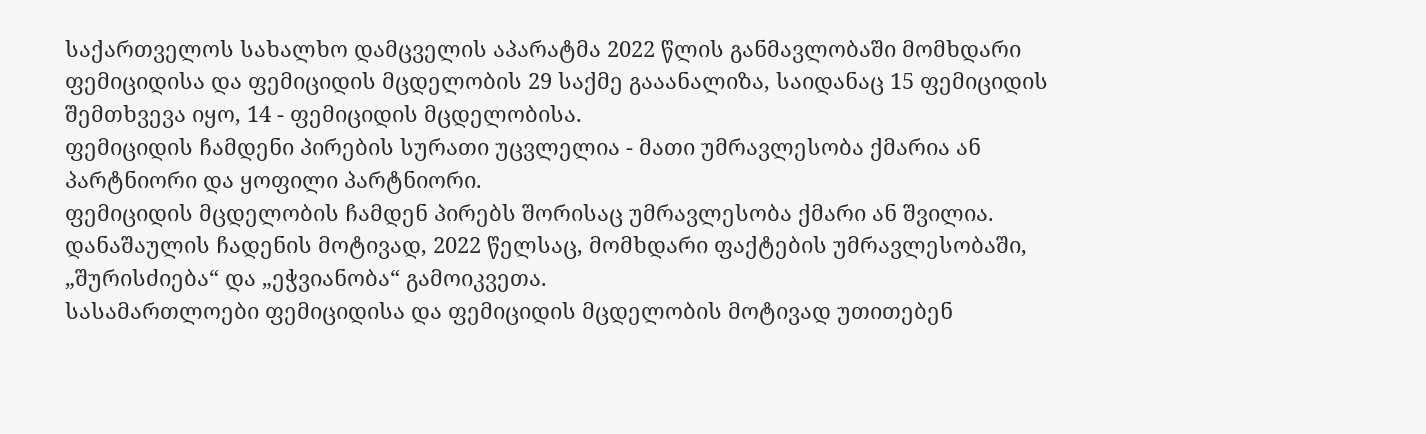საქართველოს სახალხო დამცველის აპარატმა 2022 წლის განმავლობაში მომხდარი ფემიციდისა და ფემიციდის მცდელობის 29 საქმე გააანალიზა, საიდანაც 15 ფემიციდის შემთხვევა იყო, 14 - ფემიციდის მცდელობისა.
ფემიციდის ჩამდენი პირების სურათი უცვლელია - მათი უმრავლესობა ქმარია ან პარტნიორი და ყოფილი პარტნიორი.
ფემიციდის მცდელობის ჩამდენ პირებს შორისაც უმრავლესობა ქმარი ან შვილია.
დანაშაულის ჩადენის მოტივად, 2022 წელსაც, მომხდარი ფაქტების უმრავლესობაში, „შურისძიება“ და „ეჭვიანობა“ გამოიკვეთა.
სასამართლოები ფემიციდისა და ფემიციდის მცდელობის მოტივად უთითებენ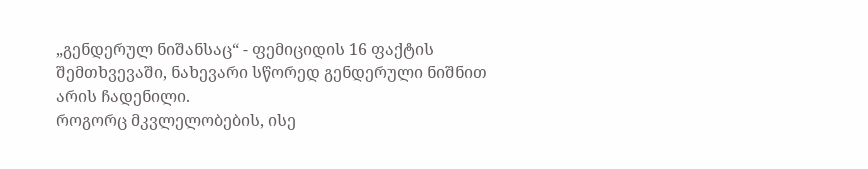„გენდერულ ნიშანსაც“ - ფემიციდის 16 ფაქტის შემთხვევაში, ნახევარი სწორედ გენდერული ნიშნით არის ჩადენილი.
როგორც მკვლელობების, ისე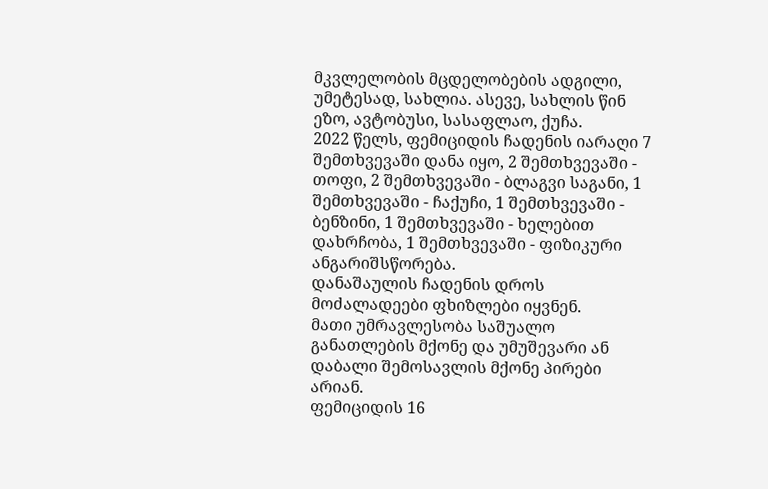მკვლელობის მცდელობების ადგილი, უმეტესად, სახლია. ასევე, სახლის წინ ეზო, ავტობუსი, სასაფლაო, ქუჩა.
2022 წელს, ფემიციდის ჩადენის იარაღი 7 შემთხვევაში დანა იყო, 2 შემთხვევაში - თოფი, 2 შემთხვევაში - ბლაგვი საგანი, 1 შემთხვევაში - ჩაქუჩი, 1 შემთხვევაში - ბენზინი, 1 შემთხვევაში - ხელებით დახრჩობა, 1 შემთხვევაში - ფიზიკური ანგარიშსწორება.
დანაშაულის ჩადენის დროს მოძალადეები ფხიზლები იყვნენ.
მათი უმრავლესობა საშუალო განათლების მქონე და უმუშევარი ან დაბალი შემოსავლის მქონე პირები არიან.
ფემიციდის 16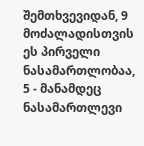შემთხვევიდან, 9 მოძალადისთვის ეს პირველი ნასამართლობაა, 5 - მანამდეც ნასამართლევი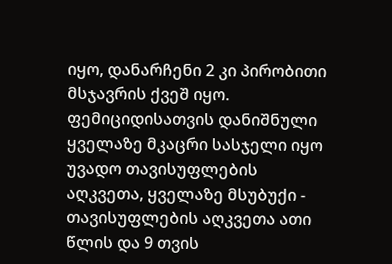იყო, დანარჩენი 2 კი პირობითი მსჯავრის ქვეშ იყო.
ფემიციდისათვის დანიშნული ყველაზე მკაცრი სასჯელი იყო უვადო თავისუფლების აღკვეთა, ყველაზე მსუბუქი - თავისუფლების აღკვეთა ათი წლის და 9 თვის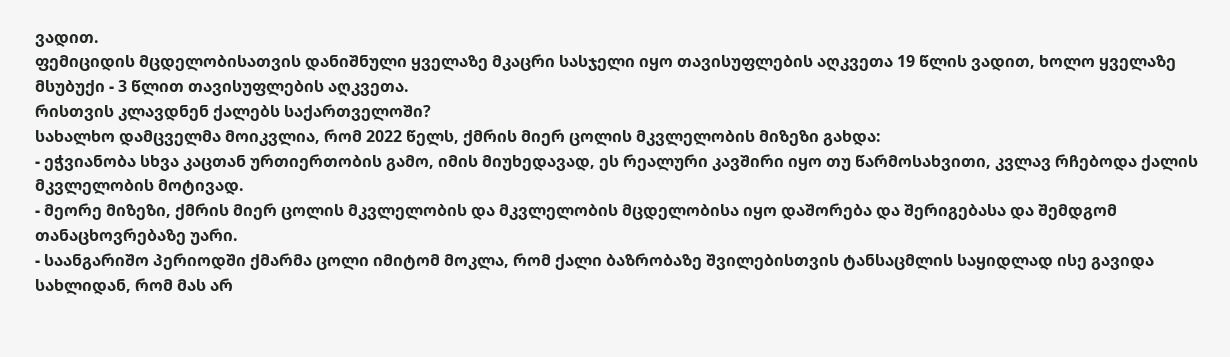ვადით.
ფემიციდის მცდელობისათვის დანიშნული ყველაზე მკაცრი სასჯელი იყო თავისუფლების აღკვეთა 19 წლის ვადით, ხოლო ყველაზე მსუბუქი - 3 წლით თავისუფლების აღკვეთა.
რისთვის კლავდნენ ქალებს საქართველოში?
სახალხო დამცველმა მოიკვლია, რომ 2022 წელს, ქმრის მიერ ცოლის მკვლელობის მიზეზი გახდა:
- ეჭვიანობა სხვა კაცთან ურთიერთობის გამო, იმის მიუხედავად, ეს რეალური კავშირი იყო თუ წარმოსახვითი, კვლავ რჩებოდა ქალის მკვლელობის მოტივად.
- მეორე მიზეზი, ქმრის მიერ ცოლის მკვლელობის და მკვლელობის მცდელობისა იყო დაშორება და შერიგებასა და შემდგომ თანაცხოვრებაზე უარი.
- საანგარიშო პერიოდში ქმარმა ცოლი იმიტომ მოკლა, რომ ქალი ბაზრობაზე შვილებისთვის ტანსაცმლის საყიდლად ისე გავიდა სახლიდან, რომ მას არ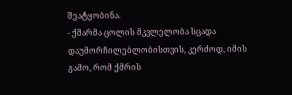შეატყობინა.
- ქმარმა ცოლის მკვლელობა სცადა დაუმორჩილებლობისთვის, კერძოდ, იმის გამო, რომ ქმრის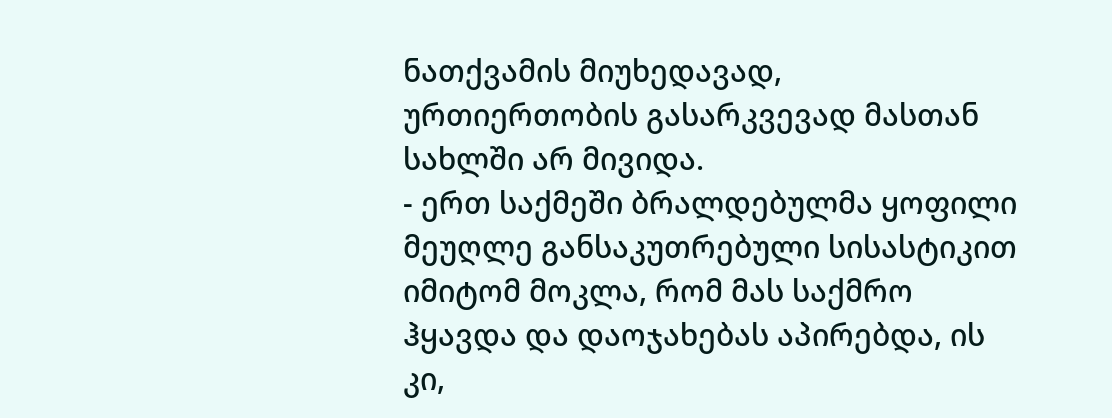ნათქვამის მიუხედავად, ურთიერთობის გასარკვევად მასთან სახლში არ მივიდა.
- ერთ საქმეში ბრალდებულმა ყოფილი მეუღლე განსაკუთრებული სისასტიკით იმიტომ მოკლა, რომ მას საქმრო ჰყავდა და დაოჯახებას აპირებდა, ის კი,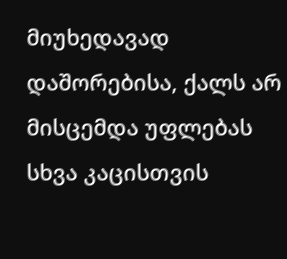მიუხედავად დაშორებისა, ქალს არ მისცემდა უფლებას სხვა კაცისთვის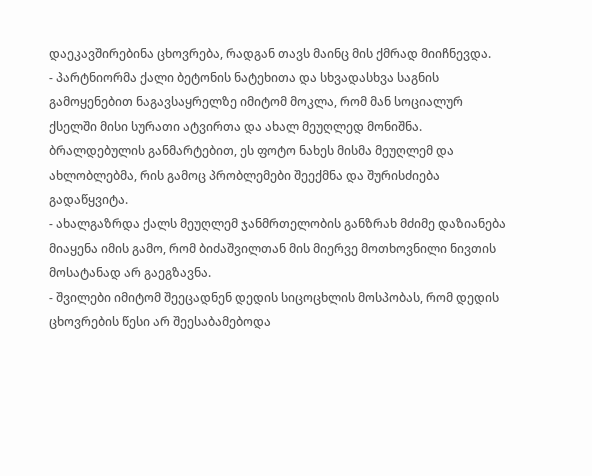დაეკავშირებინა ცხოვრება, რადგან თავს მაინც მის ქმრად მიიჩნევდა.
- პარტნიორმა ქალი ბეტონის ნატეხითა და სხვადასხვა საგნის გამოყენებით ნაგავსაყრელზე იმიტომ მოკლა, რომ მან სოციალურ ქსელში მისი სურათი ატვირთა და ახალ მეუღლედ მონიშნა. ბრალდებულის განმარტებით, ეს ფოტო ნახეს მისმა მეუღლემ და ახლობლებმა, რის გამოც პრობლემები შეექმნა და შურისძიება გადაწყვიტა.
- ახალგაზრდა ქალს მეუღლემ ჯანმრთელობის განზრახ მძიმე დაზიანება მიაყენა იმის გამო, რომ ბიძაშვილთან მის მიერვე მოთხოვნილი ნივთის მოსატანად არ გაეგზავნა.
- შვილები იმიტომ შეეცადნენ დედის სიცოცხლის მოსპობას, რომ დედის ცხოვრების წესი არ შეესაბამებოდა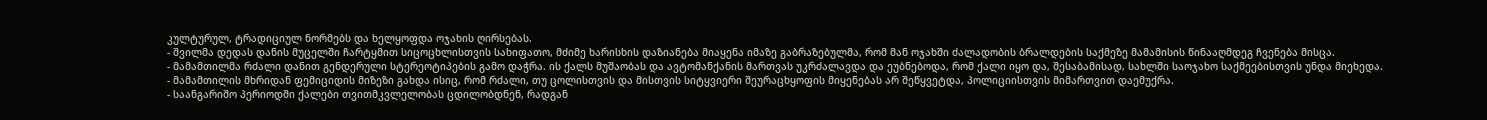კულტურულ, ტრადიციულ ნორმებს და ხელყოფდა ოჯახის ღირსებას.
- შვილმა დედას დანის მუცელში ჩარტყმით სიცოცხლისთვის სახიფათო, მძიმე ხარისხის დაზიანება მიაყენა იმაზე გაბრაზებულმა, რომ მან ოჯახში ძალადობის ბრალდების საქმეზე მამამისის წინააღმდეგ ჩვენება მისცა.
- მამამთილმა რძალი დანით გენდერული სტერეოტიპების გამო დაჭრა. ის ქალს მუშაობას და ავტომანქანის მართვას უკრძალავდა და ეუბნებოდა, რომ ქალი იყო და, შესაბამისად, სახლში საოჯახო საქმეებისთვის უნდა მიეხედა.
- მამამთილის მხრიდან ფემიციდის მიზეზი გახდა ისიც, რომ რძალი, თუ ცოლისთვის და მისთვის სიტყვიერი შეურაცხყოფის მიყენებას არ შეწყვეტდა, პოლიციისთვის მიმართვით დაემუქრა.
- საანგარიშო პერიოდში ქალები თვითმკვლელობას ცდილობდნენ, რადგან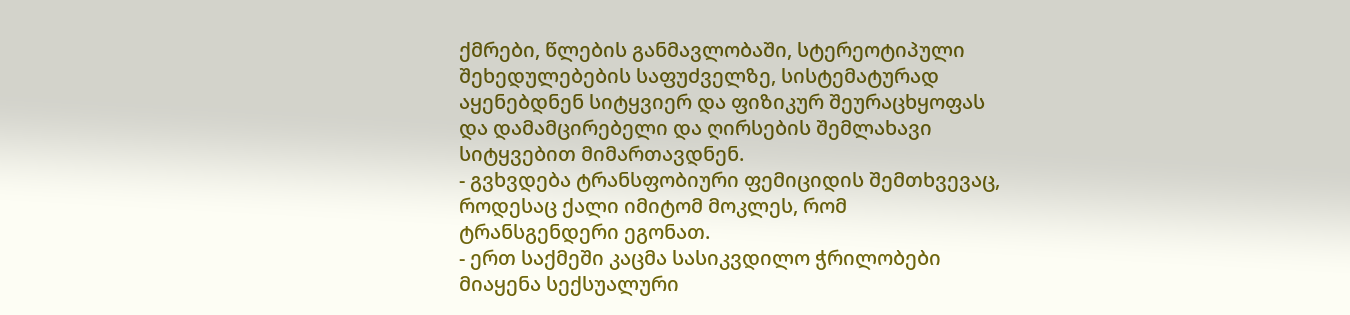ქმრები, წლების განმავლობაში, სტერეოტიპული შეხედულებების საფუძველზე, სისტემატურად აყენებდნენ სიტყვიერ და ფიზიკურ შეურაცხყოფას და დამამცირებელი და ღირსების შემლახავი სიტყვებით მიმართავდნენ.
- გვხვდება ტრანსფობიური ფემიციდის შემთხვევაც, როდესაც ქალი იმიტომ მოკლეს, რომ ტრანსგენდერი ეგონათ.
- ერთ საქმეში კაცმა სასიკვდილო ჭრილობები მიაყენა სექსუალური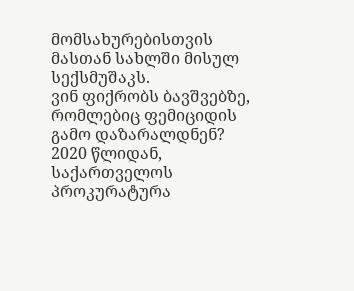მომსახურებისთვის მასთან სახლში მისულ სექსმუშაკს.
ვინ ფიქრობს ბავშვებზე, რომლებიც ფემიციდის გამო დაზარალდნენ?
2020 წლიდან, საქართველოს პროკურატურა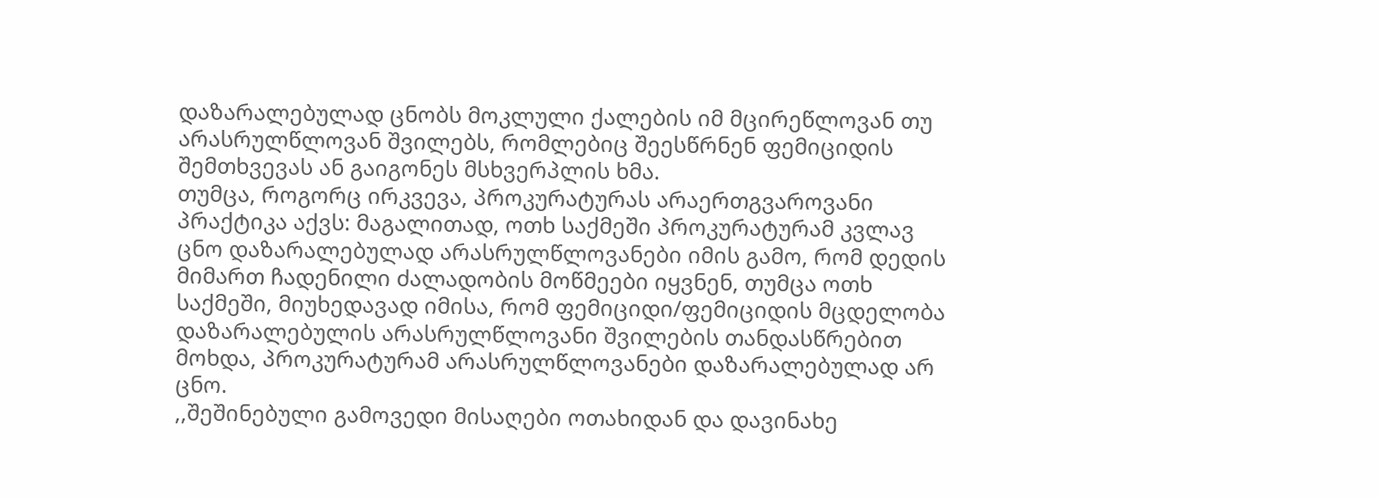დაზარალებულად ცნობს მოკლული ქალების იმ მცირეწლოვან თუ არასრულწლოვან შვილებს, რომლებიც შეესწრნენ ფემიციდის შემთხვევას ან გაიგონეს მსხვერპლის ხმა.
თუმცა, როგორც ირკვევა, პროკურატურას არაერთგვაროვანი პრაქტიკა აქვს: მაგალითად, ოთხ საქმეში პროკურატურამ კვლავ ცნო დაზარალებულად არასრულწლოვანები იმის გამო, რომ დედის მიმართ ჩადენილი ძალადობის მოწმეები იყვნენ, თუმცა ოთხ საქმეში, მიუხედავად იმისა, რომ ფემიციდი/ფემიციდის მცდელობა დაზარალებულის არასრულწლოვანი შვილების თანდასწრებით მოხდა, პროკურატურამ არასრულწლოვანები დაზარალებულად არ ცნო.
,,შეშინებული გამოვედი მისაღები ოთახიდან და დავინახე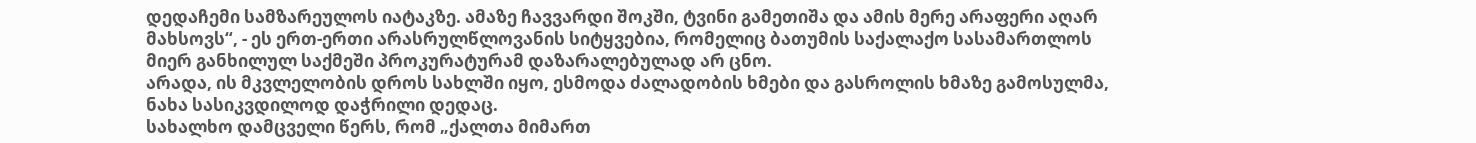დედაჩემი სამზარეულოს იატაკზე. ამაზე ჩავვარდი შოკში, ტვინი გამეთიშა და ამის მერე არაფერი აღარ მახსოვს“, - ეს ერთ-ერთი არასრულწლოვანის სიტყვებია, რომელიც ბათუმის საქალაქო სასამართლოს მიერ განხილულ საქმეში პროკურატურამ დაზარალებულად არ ცნო.
არადა, ის მკვლელობის დროს სახლში იყო, ესმოდა ძალადობის ხმები და გასროლის ხმაზე გამოსულმა, ნახა სასიკვდილოდ დაჭრილი დედაც.
სახალხო დამცველი წერს, რომ „ქალთა მიმართ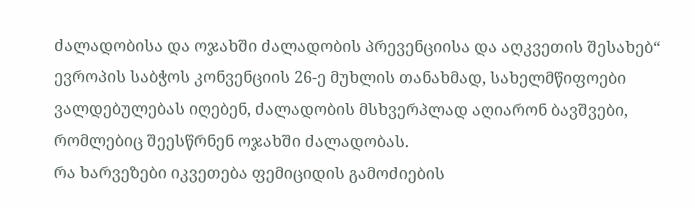ძალადობისა და ოჯახში ძალადობის პრევენციისა და აღკვეთის შესახებ“ ევროპის საბჭოს კონვენციის 26-ე მუხლის თანახმად, სახელმწიფოები ვალდებულებას იღებენ, ძალადობის მსხვერპლად აღიარონ ბავშვები, რომლებიც შეესწრნენ ოჯახში ძალადობას.
რა ხარვეზები იკვეთება ფემიციდის გამოძიების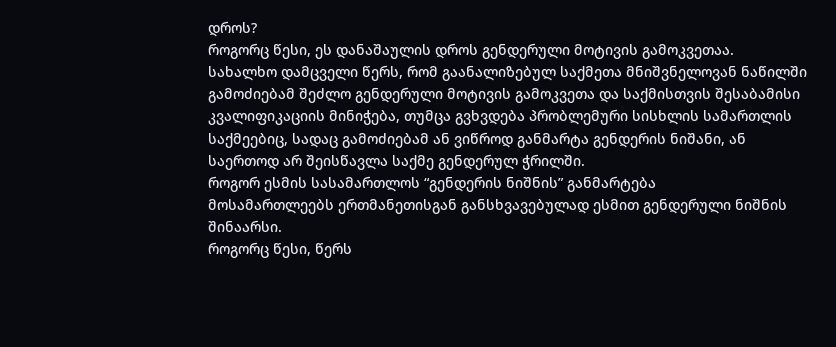დროს?
როგორც წესი, ეს დანაშაულის დროს გენდერული მოტივის გამოკვეთაა.
სახალხო დამცველი წერს, რომ გაანალიზებულ საქმეთა მნიშვნელოვან ნაწილში გამოძიებამ შეძლო გენდერული მოტივის გამოკვეთა და საქმისთვის შესაბამისი კვალიფიკაციის მინიჭება, თუმცა გვხვდება პრობლემური სისხლის სამართლის საქმეებიც, სადაც გამოძიებამ ან ვიწროდ განმარტა გენდერის ნიშანი, ან საერთოდ არ შეისწავლა საქმე გენდერულ ჭრილში.
როგორ ესმის სასამართლოს “გენდერის ნიშნის” განმარტება
მოსამართლეებს ერთმანეთისგან განსხვავებულად ესმით გენდერული ნიშნის შინაარსი.
როგორც წესი, წერს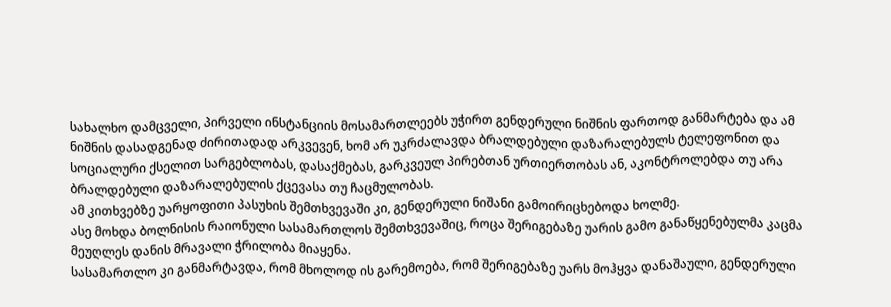სახალხო დამცველი, პირველი ინსტანციის მოსამართლეებს უჭირთ გენდერული ნიშნის ფართოდ განმარტება და ამ ნიშნის დასადგენად ძირითადად არკვევენ, ხომ არ უკრძალავდა ბრალდებული დაზარალებულს ტელეფონით და სოციალური ქსელით სარგებლობას, დასაქმებას, გარკვეულ პირებთან ურთიერთობას ან, აკონტროლებდა თუ არა ბრალდებული დაზარალებულის ქცევასა თუ ჩაცმულობას.
ამ კითხვებზე უარყოფითი პასუხის შემთხვევაში კი, გენდერული ნიშანი გამოირიცხებოდა ხოლმე.
ასე მოხდა ბოლნისის რაიონული სასამართლოს შემთხვევაშიც, როცა შერიგებაზე უარის გამო განაწყენებულმა კაცმა მეუღლეს დანის მრავალი ჭრილობა მიაყენა.
სასამართლო კი განმარტავდა, რომ მხოლოდ ის გარემოება, რომ შერიგებაზე უარს მოჰყვა დანაშაული, გენდერული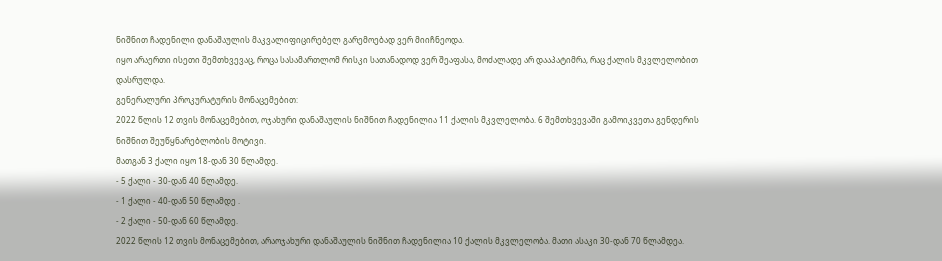ნიშნით ჩადენილი დანაშაულის მაკვალიფიცირებელ გარემოებად ვერ მიიჩნეოდა.
იყო არაერთი ისეთი შემთხვევაც, როცა სასამართლომ რისკი სათანადოდ ვერ შეაფასა, მოძალადე არ დააპატიმრა, რაც ქალის მკვლელობით დასრულდა.
გენერალური პროკურატურის მონაცემებით:
2022 წლის 12 თვის მონაცემებით, ოჯახური დანაშაულის ნიშნით ჩადენილია 11 ქალის მკვლელობა. 6 შემთხვევაში გამოიკვეთა გენდერის ნიშნით შეუწყნარებლობის მოტივი.
მათგან 3 ქალი იყო 18-დან 30 წლამდე.
- 5 ქალი - 30-დან 40 წლამდე.
- 1 ქალი - 40-დან 50 წლამდე .
- 2 ქალი - 50-დან 60 წლამდე.
2022 წლის 12 თვის მონაცემებით, არაოჯახური დანაშაულის ნიშნით ჩადენილია 10 ქალის მკვლელობა. მათი ასაკი 30-დან 70 წლამდეა.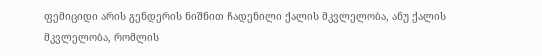ფემიციდი არის გენდერის ნიშნით ჩადენილი ქალის მკვლელობა, ანუ ქალის მკვლელობა, რომლის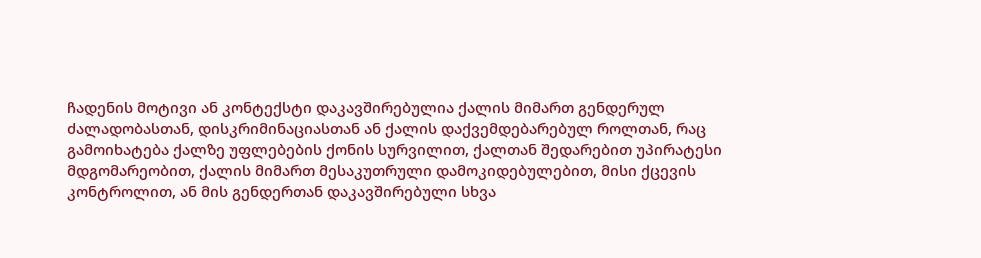ჩადენის მოტივი ან კონტექსტი დაკავშირებულია ქალის მიმართ გენდერულ ძალადობასთან, დისკრიმინაციასთან ან ქალის დაქვემდებარებულ როლთან, რაც გამოიხატება ქალზე უფლებების ქონის სურვილით, ქალთან შედარებით უპირატესი მდგომარეობით, ქალის მიმართ მესაკუთრული დამოკიდებულებით, მისი ქცევის კონტროლით, ან მის გენდერთან დაკავშირებული სხვა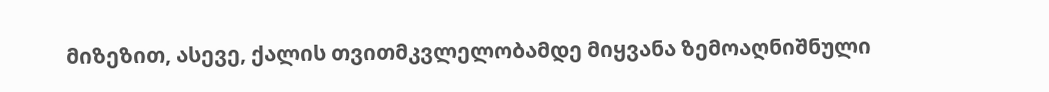მიზეზით, ასევე, ქალის თვითმკვლელობამდე მიყვანა ზემოაღნიშნული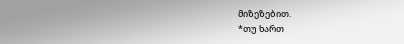მიზეზებით.
*თუ ხართ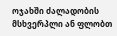ოჯახში ძალადობის მსხვერპლი ან ფლობთ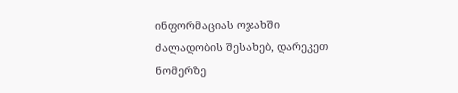ინფორმაციას ოჯახში ძალადობის შესახებ, დარეკეთ ნომერზე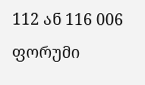112 ან 116 006
ფორუმი